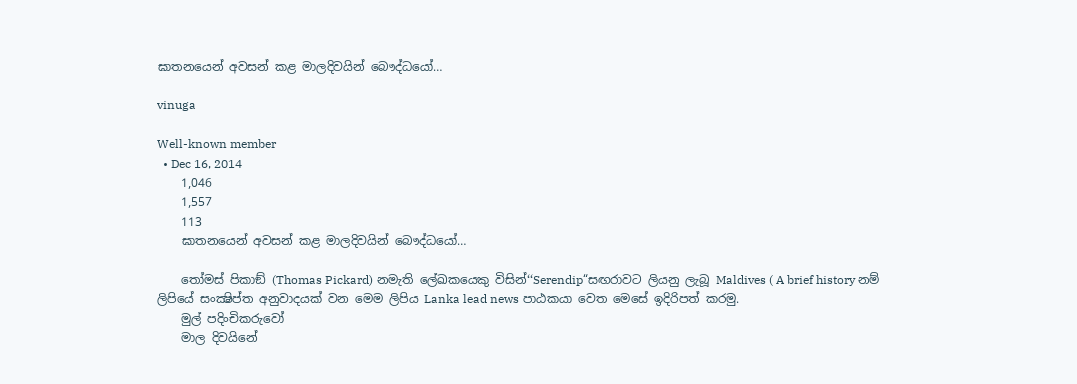ඝාතනයෙන් අවසන් කළ මාලදිවයින් බෞද්ධයෝ…

vinuga

Well-known member
  • Dec 16, 2014
    1,046
    1,557
    113
    ඝාතනයෙන් අවසන් කළ මාලදිවයින් බෞද්ධයෝ…

    තෝමස් පිකාඞ් (Thomas Pickard) නමැති ලේඛකයෙකු විසින්‘‘Serendip“සඟරාවට ලියනු ලැබූ Maldives ( A brief history නම් ලිපියේ සංක්‍ෂිප්ත අනුවාදයක් වන මෙම ලිපිය Lanka lead news පාඨකයා වෙත මෙසේ ඉදිරිපත් කරමු.
    මුල් පදිංචිකරුවෝ
    මාල දිවයිනේ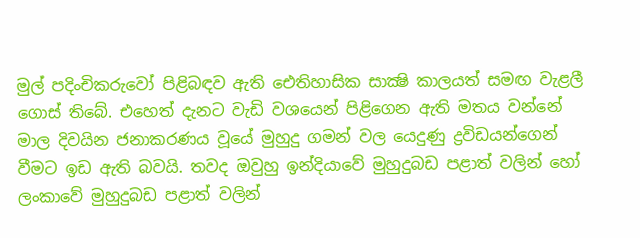මුල් පදිංචිකරුවෝ පිළිබඳව ඇති ඓතිහාසික සාක්‍ෂි කාලයත් සමඟ වැළලී ගොස් තිබේ. එහෙත් දැනට වැඩි වශයෙන් පිළිගෙන ඇති මතය වන්නේ මාල දිවයින ජනාකරණය වූයේ මුහුදු ගමන් වල යෙදුණු ද්‍රවිඩයන්ගෙන් වීමට ඉඩ ඇති බවයි. තවද ඔවුහු ඉන්දියාවේ මුහුදුබඩ පළාත් වලින් හෝ ලංකාවේ මුහුදුබඩ පළාත් වලින්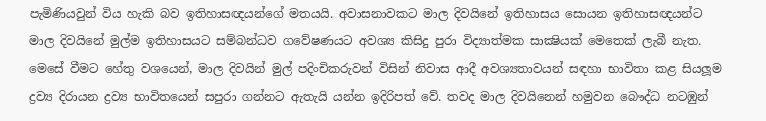පැමිණියවුන් විය හැකි බව ඉතිහාසඥයන්ගේ මතයයි. අවාසනාවකට මාල දිවයිනේ ඉතිහාසය සොයන ඉතිහාසඥයන්ට මාල දිවයිනේ මුල්ම ඉතිහාසයට සම්බන්ධව ගවේෂණයට අවශ්‍ය කිසිදු පුරා විද්‍යාත්මක සාක්‍ෂියක් මෙතෙක් ලැබී නැත. මෙසේ වීමට හේතු වශයෙන්, මාල දිවයින් මුල් පදිංචිකරුවන් විසින් නිවාස ආදී අවශ්‍යතාවයන් සඳහා භාවිතා කළ සියලූම ද්‍රව්‍ය දිරායන ද්‍රව්‍ය භාවිතයෙන් සපුරා ගන්නට ඇතැයි යන්න ඉදිරිපත් වේ. තවද මාල දිවයිනෙන් හමුවන බෞද්ධ නටඹුන්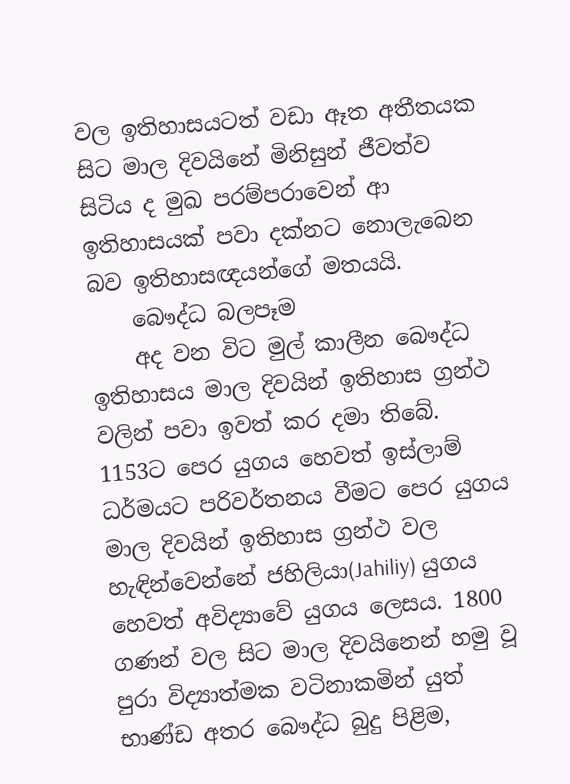වල ඉතිහාසයටත් වඩා ඈත අතීතයක සිට මාල දිවයිනේ මිනිසුන් ජීවත්ව සිටිය ද මුඛ පරම්පරාවෙන් ආ ඉතිහාසයක් පවා දක්නට නොලැබෙන බව ඉතිහාසඥයන්ගේ මතයයි.
    බෞද්ධ බලපෑම
    අද වන විට මුල් කාලීන බෞද්ධ ඉතිහාසය මාල දිවයින් ඉතිහාස ග්‍රන්ථ වලින් පවා ඉවත් කර දමා තිබේ. 1153ට පෙර යුගය හෙවත් ඉස්ලාම් ධර්මයට පරිවර්තනය වීමට පෙර යුගය මාල දිවයින් ඉතිහාස ග්‍රන්ථ වල හැඳින්වෙන්නේ ජහිලියා(Jahiliy) යුගය හෙවත් අවිද්‍යාවේ යුගය ලෙසය. 1800 ගණන් වල සිට මාල දිවයිනෙන් හමු වූ පුරා විද්‍යාත්මක වටිනාකමින් යුත් භාණ්ඩ අතර බෞද්ධ බුදු පිළිම,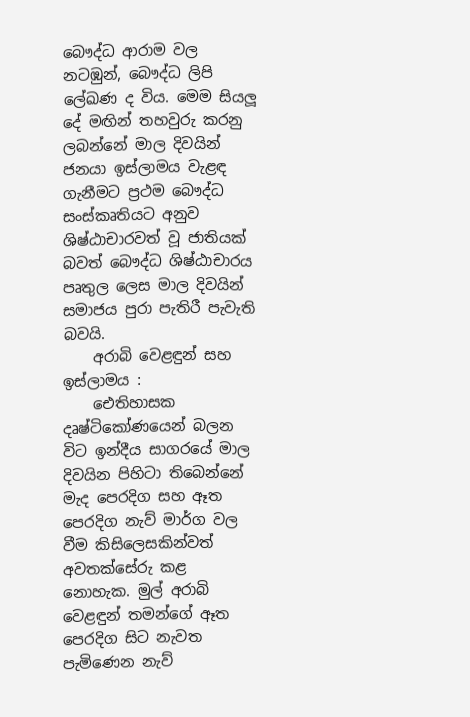බෞද්ධ ආරාම වල නටඹුන්, බෞද්ධ ලිපි ලේඛණ ද විය. මෙම සියලූ දේ මඟින් තහවුරු කරනු ලබන්නේ මාල දිවයින් ජනයා ඉස්ලාමය වැළඳ ගැනීමට ප්‍රථම බෞද්ධ සංස්කෘතියට අනුව ශිෂ්ඨාචාරවත් වූ ජාතියක් බවත් බෞද්ධ ශිෂ්ඨාචාරය පෘතුල ලෙස මාල දිවයින් සමාජය පුරා පැතිරී පැවැති බවයි.
    අරාබි වෙළඳුන් සහ ඉස්ලාමය :
    ඓතිහාසක දෘෂ්ටිකෝණයෙන් බලන විට ඉන්දීය සාගරයේ මාල දිවයින පිහිටා තිබෙන්නේ මැද පෙරදිග සහ ඈත පෙරදිග නැව් මාර්ග වල වීම කිසිලෙසකින්වත් අවතක්සේරු කළ නොහැක. මුල් අරාබි වෙළඳුන් තමන්ගේ ඈත පෙරදිග සිට නැවත පැමිණෙන නැව්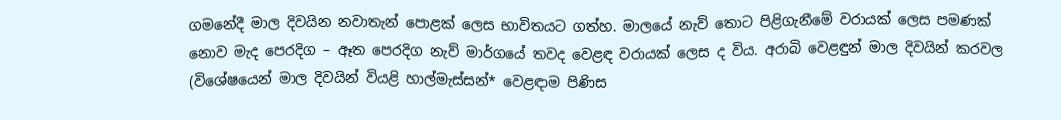ගමනේදී මාල දිවයින නවාතැන් පොළක් ලෙස භාවිතයට ගත්හ. මාලයේ නැව් තොට පිළිගැනීමේ වරායක් ලෙස පමණක් නොව මැද පෙරදිග – ඈත පෙරදිග නැව් මාර්ගයේ තවද වෙළඳ වරායක් ලෙස ද විය. අරාබි වෙළඳුන් මාල දිවයින් කරවල (විශේෂයෙන් මාල දිවයින් වියළි හාල්මැස්සන්* වෙළඳාම පිණිස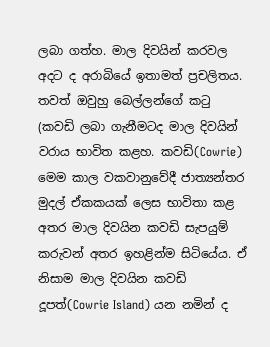ලබා ගත්හ. මාල දිවයින් කරවල අදට ද අරාබියේ ඉතාමත් ප්‍රචලිතය. තවත් ඔවුහු බෙල්ලන්ගේ කටු (කවඩි ලබා ගැනීමටද මාල දිවයින් වරාය භාවිත කළහ. කවඩි(Cowrie) මෙම කාල වකවානුවේදී ජාත්‍යන්තර මුදල් ඒකකයක් ලෙස භාවිතා කළ අතර මාල දිවයින කවඩි සැපයුම් කරුවන් අතර ඉහළින්ම සිටියේය. ඒ නිසාම මාල දිවයින කවඩි දූපත්(Cowrie Island) යන නමින් ද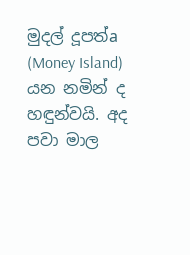මුදල් දූපත්a (Money Island) යන නමින් ද හඳුන්වයි. අද පවා මාල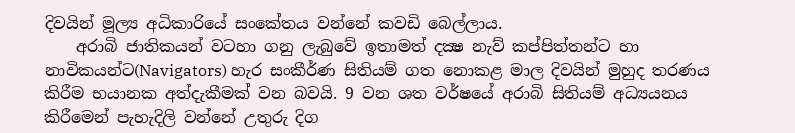දිවයින් මූල්‍ය අධිකාරියේ සංකේතය වන්නේ කවඩි බෙල්ලාය.
    අරාබි ජාතිකයන් වටහා ගනු ලැබුවේ ඉතාමත් දක්‍ෂ නැව් කප්පිත්තන්ට හා නාවිකයන්ට(Navigators) හැර සංකීර්ණ සිතියම් ගත නොකළ මාල දිවයින් මුහුද තරණය කිරීම භයානක අත්දැකීමක් වන බවයි. 9 වන ශත වර්ෂයේ අරාබි සිතියම් අධ්‍යයනය කිරීමෙන් පැහැදිලි වන්නේ උතුරු දිග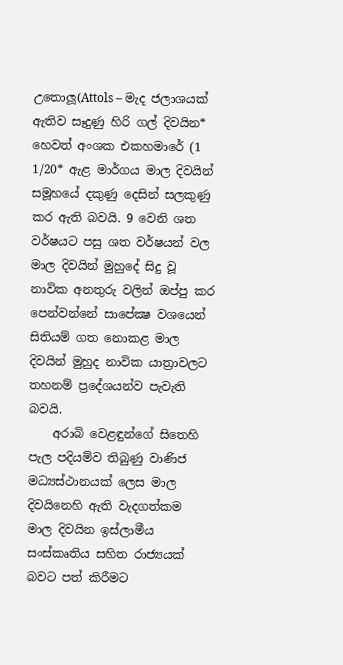උතොලූ(Attols – මැද ජලාශයක් ඇතිව සෑදුණු හිරි ගල් දිවයින* හෙවත් අංශක එකහමාරේ (1 1/20* ඇළ මාර්ගය මාල දිවයින් සමූහයේ දකුණු දෙසින් සලකුණු කර ඇති බවයි. 9 වෙනි ශත වර්ෂයට පසු ශත වර්ෂයන් වල මාල දිවයින් මුහුදේ සිදු වූ නාවික අනතුරු වලින් ඔප්පු කර පෙන්වන්නේ සාපේක්‍ෂ වශයෙන් සිතියම් ගත නොකළ මාල දිවයින් මුහුද නාවික යාත්‍රාවලට තහනම් ප්‍රදේශයන්ව පැවැති බවයි.
    අරාබි වෙළඳුන්ගේ සිතෙහි පැල පදියම්ව තිබුණු වාණිජ මධ්‍යස්ථානයක් ලෙස මාල දිවයිනෙහි ඇති වැදගත්කම මාල දිවයින ඉස්ලාමීය සංස්කෘතිය සහිත රාජ්‍යයක් බවට පත් කිරීමට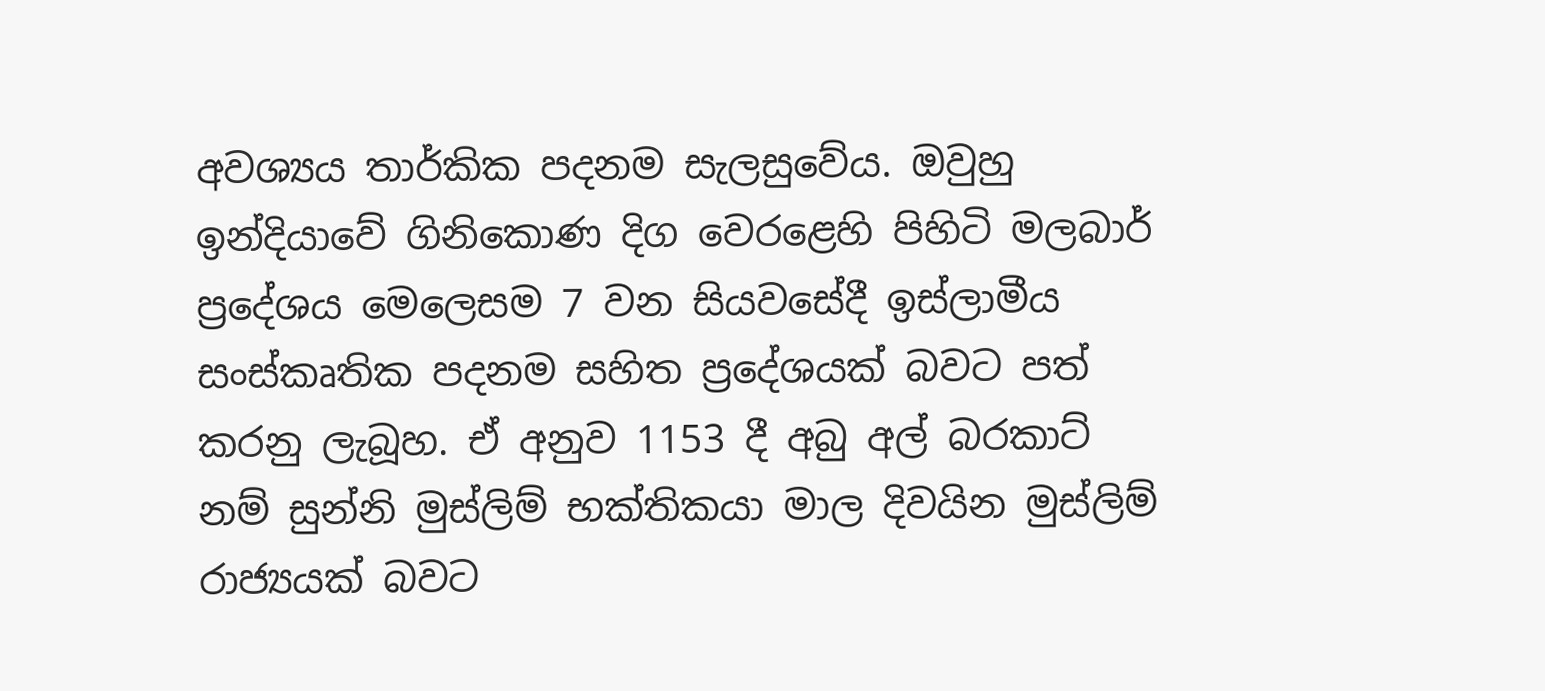අවශ්‍යය තාර්කික පදනම සැලසුවේය. ඔවුහු ඉන්දියාවේ ගිනිකොණ දිග වෙරළෙහි පිහිටි මලබාර් ප්‍රදේශය මෙලෙසම 7 වන සියවසේදී ඉස්ලාමීය සංස්කෘතික පදනම සහිත ප්‍රදේශයක් බවට පත් කරනු ලැබූහ. ඒ අනුව 1153 දී අබු අල් බරකාට් නම් සුන්නි මුස්ලිම් භක්තිකයා මාල දිවයින මුස්ලිම් රාජ්‍යයක් බවට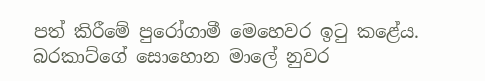පත් කිරීමේ පුරෝගාමී මෙහෙවර ඉටු කළේය. බරකාට්ගේ සොහොන මාලේ නුවර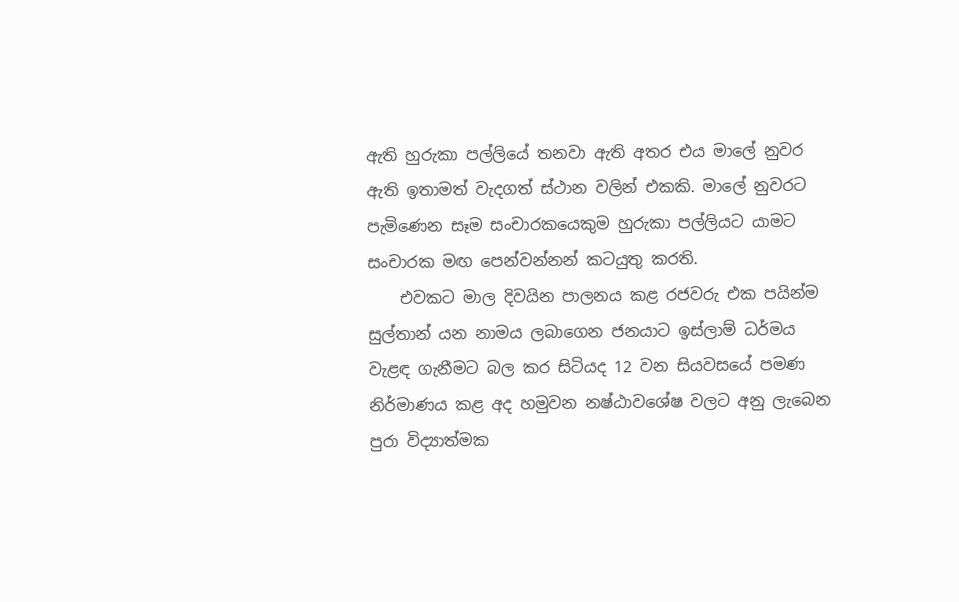ඇති හුරුකා පල්ලියේ තනවා ඇති අතර එය මාලේ නුවර ඇති ඉතාමත් වැදගත් ස්ථාන වලින් එකකි. මාලේ නුවරට පැමිණෙන සෑම සංචාරකයෙකුම හුරුකා පල්ලියට යාමට සංචාරක මඟ පෙන්වන්නන් කටයුතු කරති.
    එවකට මාල දිවයින පාලනය කළ රජවරු එක පයින්ම සුල්තාන් යන නාමය ලබාගෙන ජනයාට ඉස්ලාම් ධර්මය වැළඳ ගැනීමට බල කර සිටියද 12 වන සියවසයේ පමණ නිර්මාණය කළ අද හමුවන නෂ්ඨාවශේෂ වලට අනු ලැබෙන පුරා විද්‍යාත්මක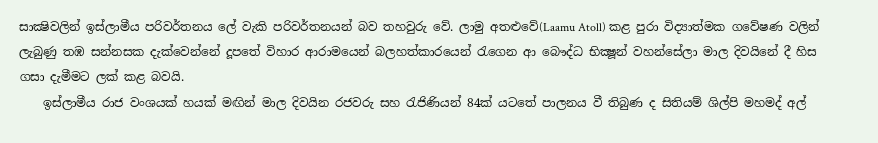සාක්‍ෂිවලින් ඉස්ලාමීය පරිවර්තනය ලේ වැකි පරිවර්තනයන් බව තහවුරු වේ. ලාමු අතළුවේ(Laamu Atoll) කළ පුරා විද්‍යාත්මක ගවේෂණ වලින් ලැබුණු තඹ සන්නසක දැක්වෙන්නේ දූපතේ විහාර ආරාමයෙන් බලහත්කාරයෙන් රැගෙන ආ බෞද්ධ භික්‍ෂූන් වහන්සේලා මාල දිවයිනේ දී හිස ගසා දැමීමට ලක් කළ බවයි.
    ඉස්ලාමීය රාජ වංශයක් හයක් මඟින් මාල දිවයින රජවරු සහ රැජිණියන් 84ක් යටතේ පාලනය වී තිබුණ ද සිතියම් ශිල්පි මහමද් අල්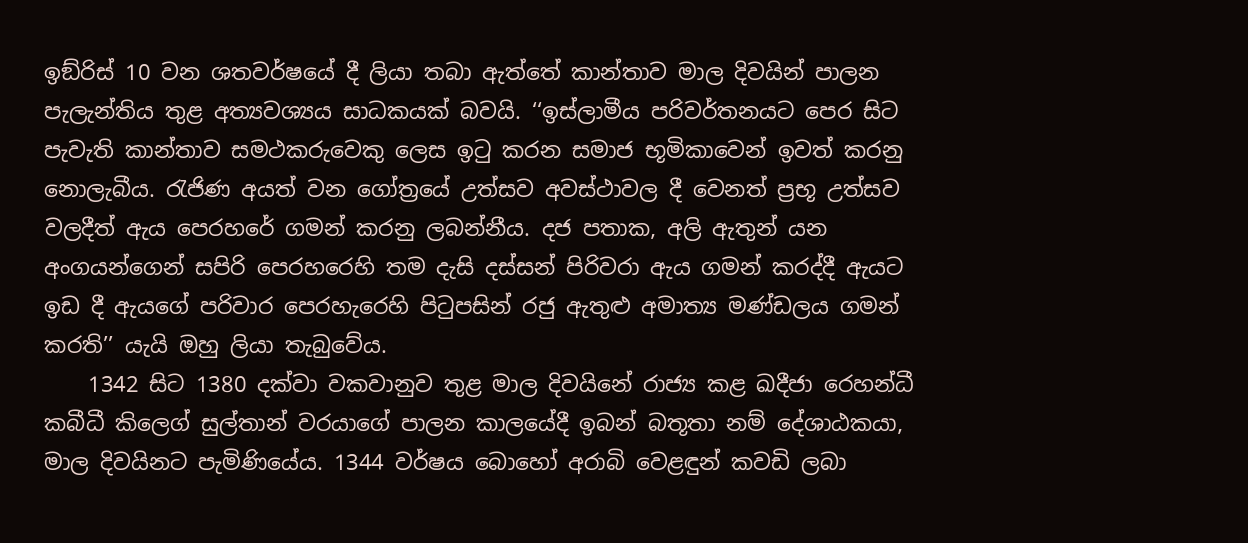ඉඞ්රිස් 10 වන ශතවර්ෂයේ දී ලියා තබා ඇත්තේ කාන්තාව මාල දිවයින් පාලන පැලැන්තිය තුළ අත්‍යවශ්‍යය සාධකයක් බවයි. ‘‘ඉස්ලාමීය පරිවර්තනයට පෙර සිට පැවැති කාන්තාව සමථකරුවෙකු ලෙස ඉටු කරන සමාජ භූමිකාවෙන් ඉවත් කරනු නොලැබීය. රැජිණ අයත් වන ගෝත්‍රයේ උත්සව අවස්ථාවල දී වෙනත් ප්‍රභූ උත්සව වලදීත් ඇය පෙරහරේ ගමන් කරනු ලබන්නීය. දජ පතාක, අලි ඇතුන් යන අංගයන්ගෙන් සපිරි පෙරහරෙහි තම දැසි දස්සන් පිරිවරා ඇය ගමන් කරද්දී ඇයට ඉඩ දී ඇයගේ පරිවාර පෙරහැරෙහි පිටුපසින් රජු ඇතුළු අමාත්‍ය මණ්ඩලය ගමන් කරති’’ යැයි ඔහු ලියා තැබුවේය.
    1342 සිට 1380 දක්වා වකවානුව තුළ මාල දිවයිනේ රාජ්‍ය කළ ඛදීජා රෙහන්ධී කබීධී කිලෙග් සුල්තාන් වරයාගේ පාලන කාලයේදී ඉබන් බතූතා නම් දේශාඨකයා, මාල දිවයිනට පැමිණියේය. 1344 වර්ෂය බොහෝ අරාබි වෙළඳුන් කවඩි ලබා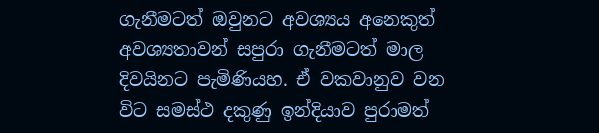ගැනීමටත් ඔවුනට අවශ්‍යය අනෙකුත් අවශ්‍යතාවන් සපුරා ගැනීමටත් මාල දිවයිනට පැමිණියහ. ඒ වකවානුව වන විට සමස්ථ දකුණු ඉන්දියාව පුරාමත්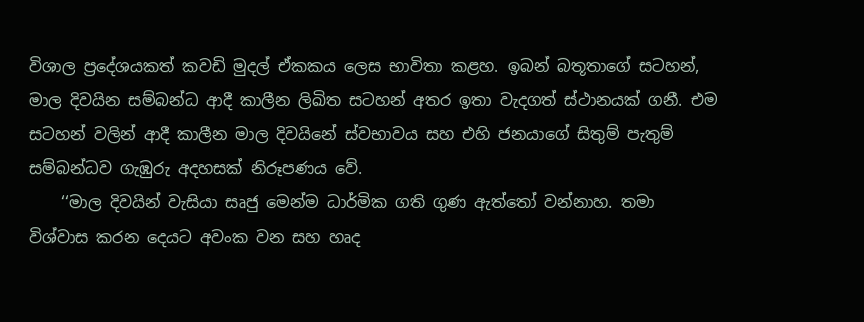විශාල ප්‍රදේශයකත් කවඩි මුදල් ඒකකය ලෙස භාවිතා කළහ. ඉබන් බතූතාගේ සටහන්, මාල දිවයින සම්බන්ධ ආදී කාලීන ලිඛිත සටහන් අතර ඉතා වැදගත් ස්ථානයක් ගනී. එම සටහන් වලින් ආදී කාලීන මාල දිවයිනේ ස්වභාවය සහ එහි ජනයාගේ සිතුම් පැතුම් සම්බන්ධව ගැඹුරු අදහසක් නිරූපණය වේ.
    ‘‘මාල දිවයින් වැසියා සෘජු මෙන්ම ධාර්මික ගති ගුණ ඇත්තෝ වන්නාහ. තමා විශ්වාස කරන දෙයට අවංක වන සහ හෘද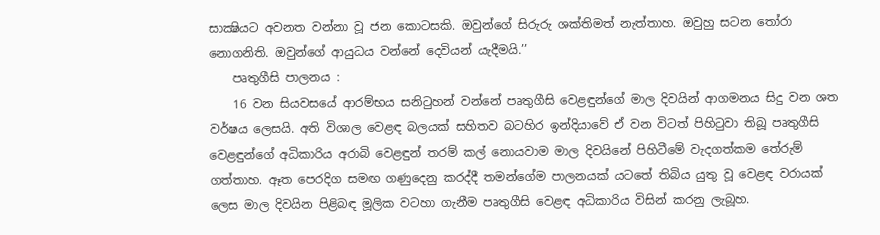සාක්‍ෂියට අවනත වන්නා වූ ජන කොටසකි. ඔවුන්ගේ සිරුරු ශක්තිමත් නැත්තාහ. ඔවුහු සටන තෝරා නොගනිති. ඔවුන්ගේ ආයුධය වන්නේ දෙවියන් යැදීමයි.’’
    පෘතුගීසි පාලනය :
    16 වන සියවසයේ ආරම්භය සනිටුහන් වන්නේ පෘතුගීසි වෙළඳුන්ගේ මාල දිවයින් ආගමනය සිදු වන ශත වර්ෂය ලෙසයි. අති විශාල වෙළඳ බලයක් සහිතව බටහිර ඉන්දියාවේ ඒ වන විටත් පිහිටුවා තිබූ පෘතුගීසි වෙළඳුන්ගේ අධිකාරිය අරාබි වෙළඳුන් තරම් කල් නොයවාම මාල දිවයිනේ පිහිටීමේ වැදගත්කම තේරුම් ගත්තාහ. ඈත පෙරදිග සමඟ ගණුදෙනු කරද්දී තමන්ගේම පාලනයක් යටතේ තිබිය යුතු වූ වෙළඳ වරායක් ලෙස මාල දිවයින පිළිබඳ මූලික වටහා ගැනීම පෘතුගීසි වෙළඳ අධිකාරිය විසින් කරනු ලැබූහ.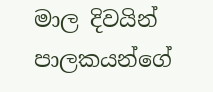මාල දිවයින් පාලකයන්ගේ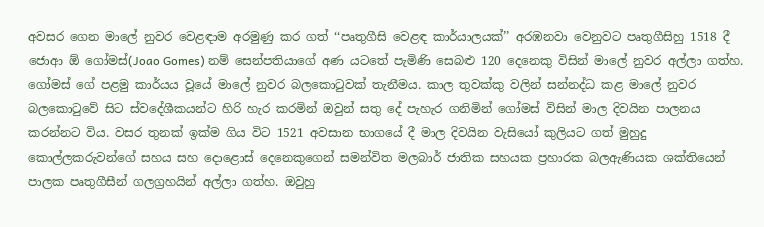අවසර ගෙන මාලේ නුවර වෙළඳාම අරමුණු කර ගත් ‘‘පෘතුගීසි වෙළඳ කාර්යාලයක්’’ අරඹනවා වෙනුවට පෘතුගීසිහු 1518 දී ජොආ ඕ ගෝමස්(Joao Gomes) නම් සෙන්පතියාගේ අණ යටතේ පැමිණි සෙබළු 120 දෙනෙකු විසින් මාලේ නුවර අල්ලා ගත්හ. ගෝමස් ගේ පළමු කාර්යය වූයේ මාලේ නුවර බලකොටුවක් තැනීමය. කාල තුවක්කු වලින් සන්නද්ධ කළ මාලේ නුවර බලකොටුවේ සිට ස්වදේශීකයන්ට හිරි හැර කරමින් ඔවුන් සතු දේ පැහැර ගනිමින් ගෝමස් විසින් මාල දිවයින පාලනය කරන්නට විය. වසර තුනක් ඉක්ම ගිය විට 1521 අවසාන භාගයේ දී මාල දිවයින වැසියෝ කුලියට ගත් මුහුදු කොල්ලකරුවන්ගේ සහය සහ දොළොස් දෙනෙකුගෙන් සමන්විත මලබාර් ජාතික සහයක ප්‍රහාරක බලඇණියක ශක්තියෙන් පාලක පෘතුගීසීන් ගලග්‍රහයින් අල්ලා ගත්හ. ඔවුහු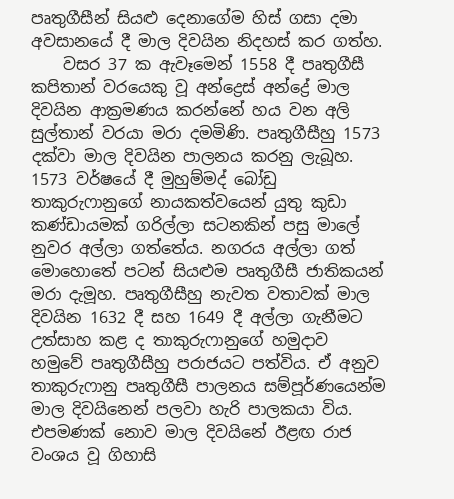පෘතුගීසීන් සියළු දෙනාගේම හිස් ගසා දමා අවසානයේ දී මාල දිවයින නිදහස් කර ගත්හ.
    වසර 37 ක ඇවෑමෙන් 1558 දී පෘතුගීසී කපිතාන් වරයෙකු වූ අන්ද්‍රෙස් අන්ද්‍රේ මාල දිවයින ආක්‍රමණය කරන්නේ හය වන අලි සුල්තාන් වරයා මරා දමමිණි. පෘතුගීසීහු 1573 දක්වා මාල දිවයින පාලනය කරනු ලැබූහ. 1573 වර්ෂයේ දී මුහුම්මද් බෝඩු තාකුරුෆානුගේ නායකත්වයෙන් යුතු කුඩා කණ්ඩායමක් ගරිල්ලා සටනකින් පසු මාලේ නුවර අල්ලා ගත්තේය. නගරය අල්ලා ගත් මොහොතේ පටන් සියළුම පෘතුගීසී ජාතිකයන් මරා දැමූහ. පෘතුගීසීහු නැවත වතාවක් මාල දිවයින 1632 දී සහ 1649 දී අල්ලා ගැනීමට උත්සාහ කළ ද තාකුරුෆානුගේ හමුදාව හමුවේ පෘතුගීසීහු පරාජයට පත්විය. ඒ අනුව තාකුරුෆානු පෘතුගීසී පාලනය සම්පූර්ණයෙන්ම මාල දිවයිනෙන් පලවා හැරි පාලකයා විය. එපමණක් නොව මාල දිවයිනේ ඊළඟ රාජ වංශය වූ ගිහාසි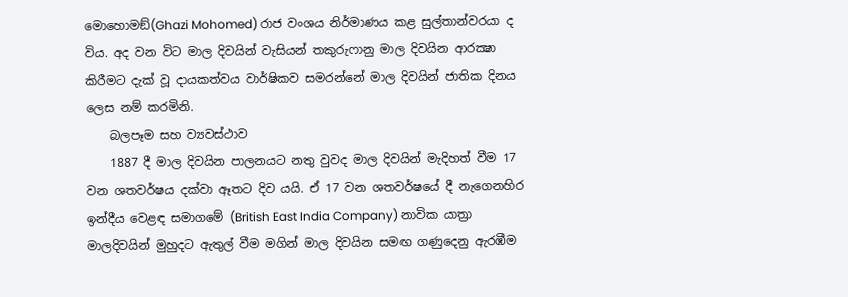මොහොමඞ්(Ghazi Mohomed) රාජ වංශය නිර්මාණය කළ සුල්තාන්වරයා ද විය. අද වන විට මාල දිවයින් වැසියන් තකුරුෆානු මාල දිවයින ආරක්‍ෂා කිරීමට දැක් වූ දායකත්වය වාර්ෂිකව සමරන්නේ මාල දිවයින් ජාතික දිනය ලෙස නම් කරමිනි.
    බලපෑම සහ ව්‍යවස්ථාව
    1887 දී මාල දිවයින පාලනයට නතු වුවද මාල දිවයින් මැදිහත් වීම 17 වන ශතවර්ෂය දක්වා ඈතට දිව යයි. ඒ 17 වන ශතවර්ෂයේ දී නැගෙනහිර ඉන්දීය වෙළඳ සමාගමේ (British East India Company) නාවික යාත්‍රා මාලදිවයින් මුහුදට ඇතුල් වීම මගින් මාල දිවයින සමඟ ගණුදෙනු ඇරඹීම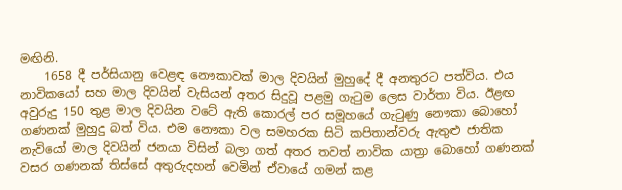මඟිනි.
    1658 දී පර්සියානු වෙළඳ නෞකාවක් මාල දිවයින් මුහුදේ දී අනතුරට පත්විය. එය නාවිකයෝ සහ මාල දිවයින් වැසියන් අතර සිදුවූ පළමු ගැටුම ලෙස වාර්තා විය. ඊළඟ අවුරුදු 150 තුළ මාල දිවයින වටේ ඇති කොරල් පර සමූහයේ ගැටුණු නෞකා බොහෝ ගණනක් මුහුදු බත් විය. එම නෞකා වල සමහරක සිටි කපිතාන්වරු ඇතුළු ජාතික නැවියෝ මාල දිවයින් ජනයා විසින් බලා ගත් අතර තවත් නාවික යාත්‍රා බොහෝ ගණනක් වසර ගණනක් තිස්සේ අතුරුදහන් වෙමින් ඒවායේ ගමන් කළ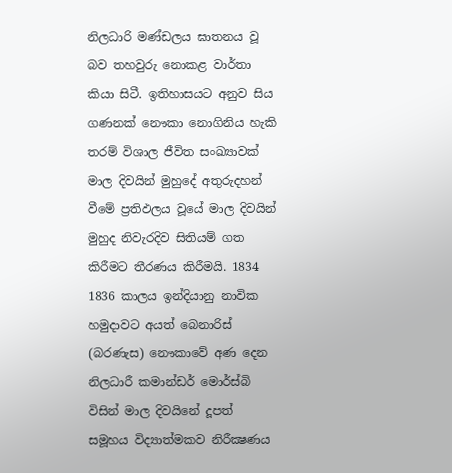නිලධාරි මණ්ඩලය ඝාතනය වූ බව තහවුරු නොකළ වාර්තා කියා සිටී. ඉතිහාසයට අනුව සිය ගණනක් නෞකා නොගිනිය හැකි තරම් විශාල ජීවිත සංඛ්‍යාවක් මාල දිවයින් මුහුදේ අතුරුදහන් වීමේ ප්‍රතිඵලය වූයේ මාල දිවයින් මුහුද නිවැරදිව සිතියම් ගත කිරීමට තීරණය කිරීමයි. 1834 1836 කාලය ඉන්දියානු නාවික හමුදාවට අයත් බෙනාරිස් (බරණැස) නෞකාවේ අණ දෙන නිලධාරී කමාන්ඩර් මොර්ස්බි විසින් මාල දිවයිනේ දූපත් සමූහය විද්‍යාත්මකව නිරීක්‍ෂණය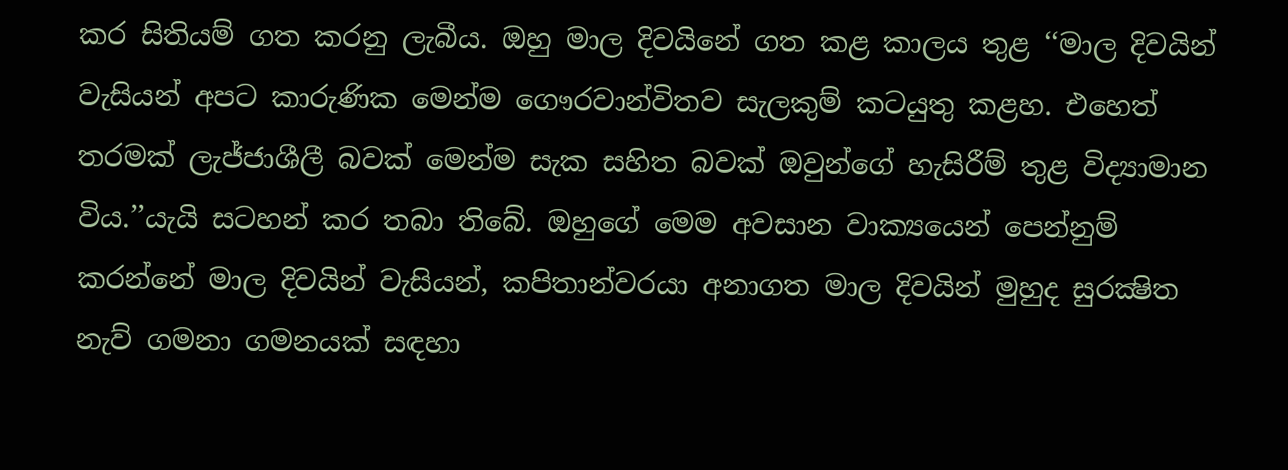කර සිතියම් ගත කරනු ලැබීය. ඔහු මාල දිවයිනේ ගත කළ කාලය තුළ ‘‘මාල දිවයින් වැසියන් අපට කාරුණික මෙන්ම ගෞරවාන්විතව සැලකුම් කටයුතු කළහ. එහෙත් තරමක් ලැජ්ජාශීලී බවක් මෙන්ම සැක සහිත බවක් ඔවුන්ගේ හැසිරීම් තුළ විද්‍යාමාන විය.’’යැයි සටහන් කර තබා තිබේ. ඔහුගේ මෙම අවසාන වාක්‍යයෙන් පෙන්නුම් කරන්නේ මාල දිවයින් වැසියන්, කපිතාන්වරයා අනාගත මාල දිවයින් මුහුද සුරක්‍ෂිත නැව් ගමනා ගමනයක් සඳහා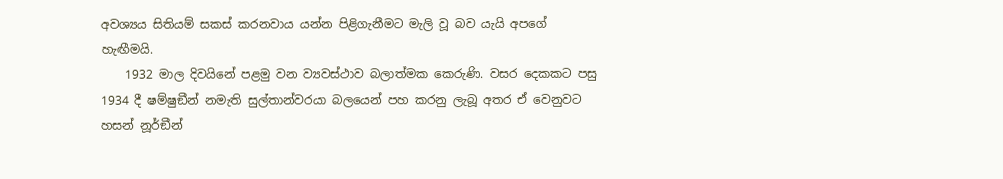අවශ්‍යය සිතියම් සකස් කරනවාය යන්න පිළිගැනීමට මැලි වූ බව යැයි අපගේ හැඟීමයි.
    1932 මාල දිවයිනේ පළමු වන ව්‍යවස්ථාව බලාත්මක කෙරුණි. වසර දෙකකට පසු 1934 දී ෂම්ෂුඞීන් නමැති සුල්තාන්වරයා බලයෙන් පහ කරනු ලැබූ අතර ඒ වෙනුවට හසන් නූර්ඞීන්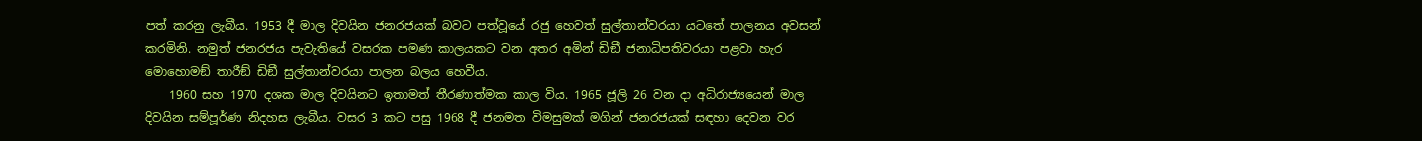පත් කරනු ලැබීය. 1953 දී මාල දිවයින ජනරජයක් බවට පත්වූයේ රජු හෙවත් සුල්තාන්වරයා යටතේ පාලනය අවසන් කරමිනි. නමුත් ජනරජය පැවැතියේ වසරක පමණ කාලයකට වන අතර අමින් ඩිඞී ජනාධිපතිවරයා පළවා හැර මොහොමඞ් තාරීඞ් ඩිඞී සුල්තාන්වරයා පාලන බලය හෙවීය.
    1960 සහ 1970 දශක මාල දිවයිනට ඉතාමත් තීරණාත්මක කාල විය. 1965 ජූලි 26 වන දා අධිරාජ්‍යයෙන් මාල දිවයින සම්පූර්ණ නිදහස ලැබීය. වසර 3 කට පසු 1968 දී ජනමත විමසුමක් මගින් ජනරජයක් සඳහා දෙවන වර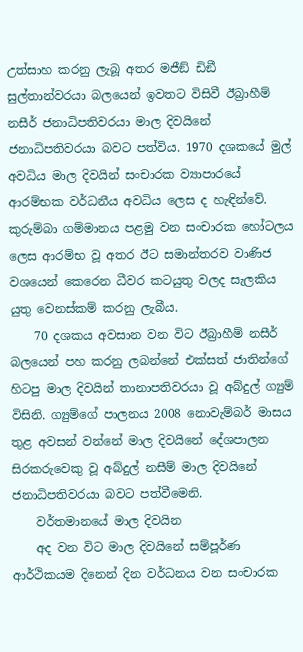උත්සාහ කරනු ලැබූ අතර මජීඞ් ඩිඞී සුල්තාන්වරයා බලයෙන් ඉවතට විසිවී ඊබ්‍රාහීම් නසීර් ජනාධිපතිවරයා මාල දිවයිනේ ජනාධිපතිවරයා බවට පත්විය. 1970 දශකයේ මුල් අවධිය මාල දිවයින් සංචාරක ව්‍යාපාරයේ ආරම්භක වර්ධනීය අවධිය ලෙස ද හැඳින්වේ. කුරුම්බා ගම්මානය පළමු වන සංචාරක හෝටලය ලෙස ආරම්භ වූ අතර ඊට සමාන්තරව වාණිජ වශයෙන් කෙරෙන ධීවර කටයුතු වලද සැලකිය යුතු වෙනස්කම් කරනු ලැබීය.
    70 දශකය අවසාන වන විට ඊබ්‍රාහීම් නසීර් බලයෙන් පහ කරනු ලබන්නේ එක්සත් ජාතින්ගේ හිටපු මාල දිවයින් තානාපතිවරයා වූ අබ්දුල් ග්‍යුම් විසිනි. ග්‍යුම්ගේ පාලනය 2008 නොවැම්බර් මාසය තුළ අවසන් වන්නේ මාල දිවයිනේ දේශපාලන සිරකරුවෙකු වූ අබ්දුල් නසීම් මාල දිවයිනේ ජනාධිපතිවරයා බවට පත්වීමෙනි.
    වර්තමානයේ මාල දිවයින
    අද වන විට මාල දිවයිනේ සම්පූර්ණ ආර්ථිකයම දිනෙන් දින වර්ධනය වන සංචාරක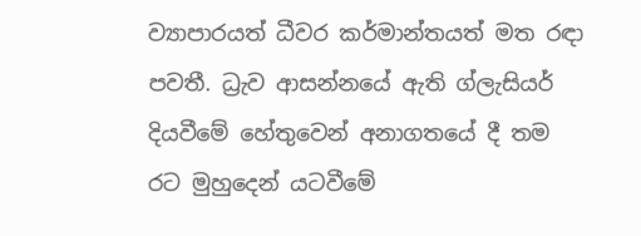ව්‍යාපාරයත් ධීවර කර්මාන්තයත් මත රඳා පවතී. ධ්‍රැව ආසන්නයේ ඇති ග්ලැසියර් දියවීමේ හේතුවෙන් අනාගතයේ දී තම රට මුහුදෙන් යටවීමේ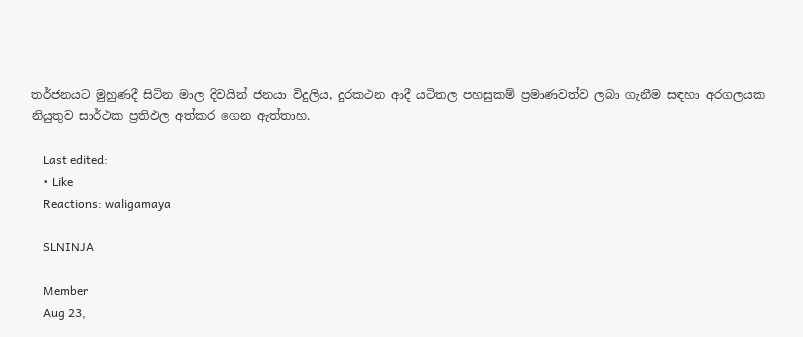තර්ජනයට මුහුණදී සිටින මාල දිවයින් ජනයා විදුලිය, දුරකථන ආදී යටිතල පහසුකම් ප්‍රමාණවත්ව ලබා ගැනීම සඳහා අරගලයක නියුතුව සාර්ථක ප්‍රතිඵල අත්කර ගෙන ඇත්තාහ.

    Last edited:
    • Like
    Reactions: waligamaya

    SLNINJA

    Member
    Aug 23,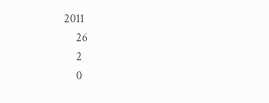2011
    26
    2
    0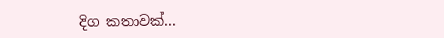දිග කතාවක්...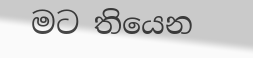මට තියෙන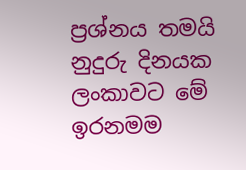ප්‍රශ්නය තමයි නුදුරු දිනයක ලංකාවට මේ ඉරනමම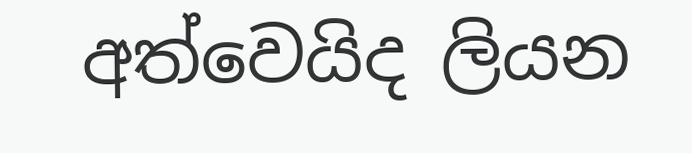අත්වෙයිද ලියන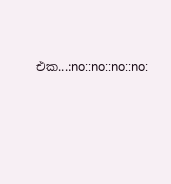එක...:no::no::no::no: